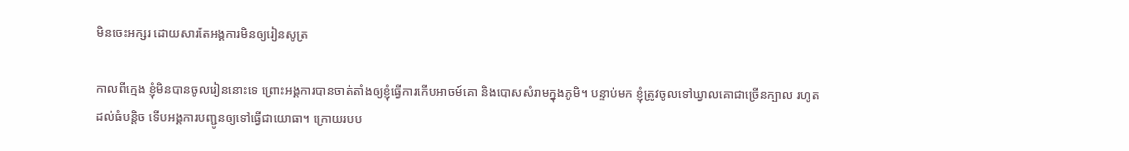មិនចេះអក្សរ ដោយសារតែអង្គការមិនឲ្យរៀនសូត្រ

កាលពីក្មេង ខ្ញុំមិនបានចូលរៀននោះទេ ព្រោះអង្គការបានចាត់តាំងឲ្យខ្ញុំធ្វើការកើបអាចម៍គោ និងបោសសំរាមក្នុងភូមិ។ បន្ទាប់មក ខ្ញុំត្រូវចូលទៅឃ្វាលគោជាច្រើនក្បាល រហូតដល់ធំបន្តិច ទើបអង្គការបញ្ជូនឲ្យទៅធ្វើជាយោធា។ ក្រោយរបប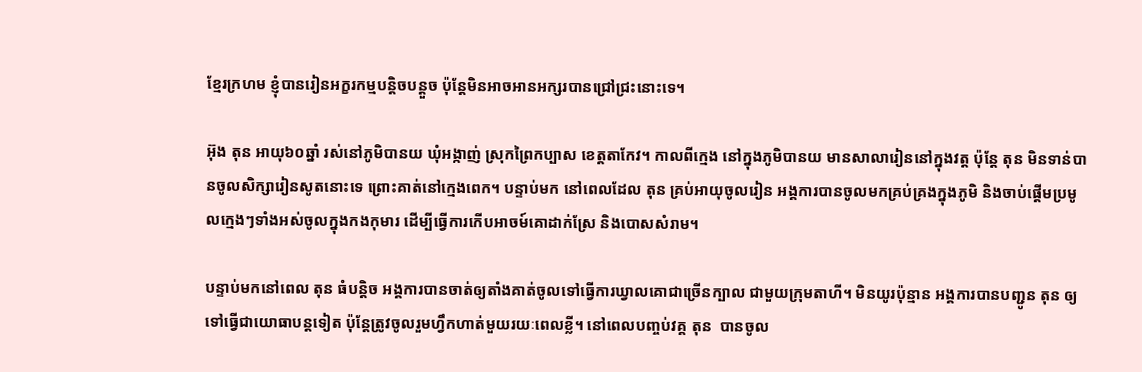ខ្មែរក្រហម ខ្ញុំបានរៀនអក្ខរកម្មបន្តិចបន្តួច ប៉ុន្តែមិនអាចអានអក្សរបានជ្រៅជ្រះនោះទេ។

អ៊ុង តុន អាយុ៦០ឆ្នាំ រស់នៅភូមិបានយ ឃុំអង្កាញ់ ស្រុកព្រៃកប្បាស ខេត្តតាកែវ។ កាលពីក្មេង នៅក្នុងភូមិបានយ មានសាលារៀននៅក្នុងវត្ត ប៉ុន្តែ តុន មិនទាន់បានចូលសិក្សារៀនសូតនោះទេ ព្រោះគាត់នៅក្មេងពេក។ បន្ទាប់មក នៅពេលដែល តុន គ្រប់អាយុចូលរៀន អង្គការបានចូលមកគ្រប់គ្រងក្នុងភូមិ និងចាប់ផ្ដើមប្រមូលក្មេងៗទាំងអស់ចូលក្នុងកងកុមារ ដើម្បីធ្វើការកើបអាចម៍គោដាក់ស្រែ និងបោសសំរាម។

បន្ទាប់មកនៅពេល តុន ធំបន្តិច អង្គការបានចាត់ឲ្យតាំងគាត់ចូលទៅធ្វើការឃ្វាលគោជាច្រើនក្បាល ជាមួយក្រុមតាហី។ មិនយូរប៉ុន្មាន អង្គការបានបញ្ជូន តុន ឲ្យទៅធ្វើជាយោធាបន្តទៀត ប៉ុន្តែត្រូវចូលរួមហ្វឹកហាត់មួយរយៈពេលខ្លី។ នៅពេលបញ្ចប់វគ្គ តុន  បានចូល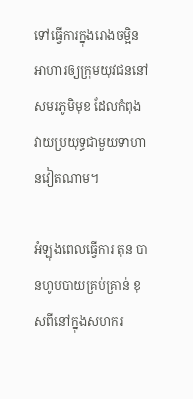ទៅធ្វើការក្នុងរោងចម្អិនអាហារឲ្យក្រុមយុវជននៅសមរភូមិមុខ ដែលកំពុងវាយប្រយុទ្ធជាមួយទាហានវៀតណាម។

អំឡុងពេលធ្វើការ តុន បានហូបបាយគ្រប់គ្រាន់ ខុសពីនៅក្នុងសហករ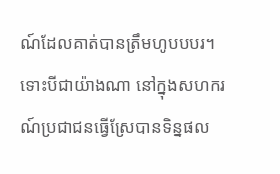ណ៍ដែលគាត់បានត្រឹមហូបបបរ។ ទោះបីជាយ៉ាងណា នៅក្នុងសហករណ៍ប្រជាជនធ្វើស្រែបានទិន្នផល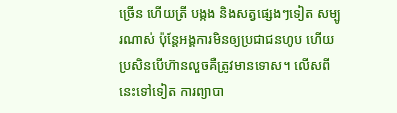ច្រើន ហើយត្រី បង្កង និងសត្វផ្សេងៗទៀត សម្បូរណាស់ ប៉ុន្តែអង្គការមិនឲ្យប្រជាជនហូប ហើយប្រសិនបើហ៊ានលួចគឺត្រូវមានទោស។ លើសពីនេះទៅទៀត ការព្យាបា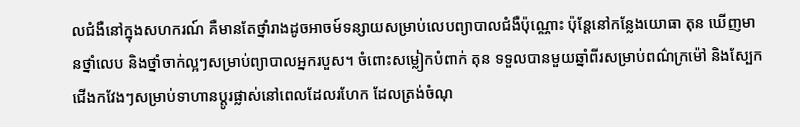លជំងឺនៅក្នុងសហករណ៍ គឺមានតែថ្នាំរាងដូចអាចម៍ទន្សាយសម្រាប់លេបព្យាបាលជំងឺប៉ុណ្ណោះ ប៉ុន្តែនៅកន្លែងយោធា តុន ឃើញមានថ្នាំលេប និងថ្នាំចាក់ល្អៗសម្រាប់ព្យាបាលអ្នករបួស។ ចំពោះសម្លៀកបំពាក់ តុន ទទួលបានមួយឆ្នាំពីរសម្រាប់ពណ៌ក្រម៉ៅ និងស្បែកជើងកវែងៗសម្រាប់ទាហានប្ដូរផ្លាស់នៅពេលដែលរហែក ដែលត្រង់ចំណុ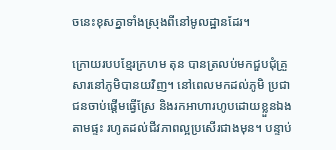ចនេះខុសគ្នាទាំងស្រុងពីនៅមូលដ្ឋានដែរ។

ក្រោយរបបខ្មែរក្រហម តុន បានត្រលប់មកជួបជុំគ្រួសារនៅភូមិបានយវិញ។ នៅពេលមកដល់ភូមិ ប្រជាជនចាប់ផ្ដើមធ្វើស្រែ និងរកអាហារហូបដោយខ្លួនឯងតាមផ្ទះ រហូតដល់ជីវភាពល្អប្រសើរជាងមុន។ បន្ទាប់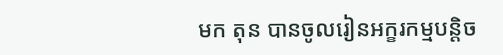មក តុន បានចូលរៀនអក្ខរកម្មបន្តិច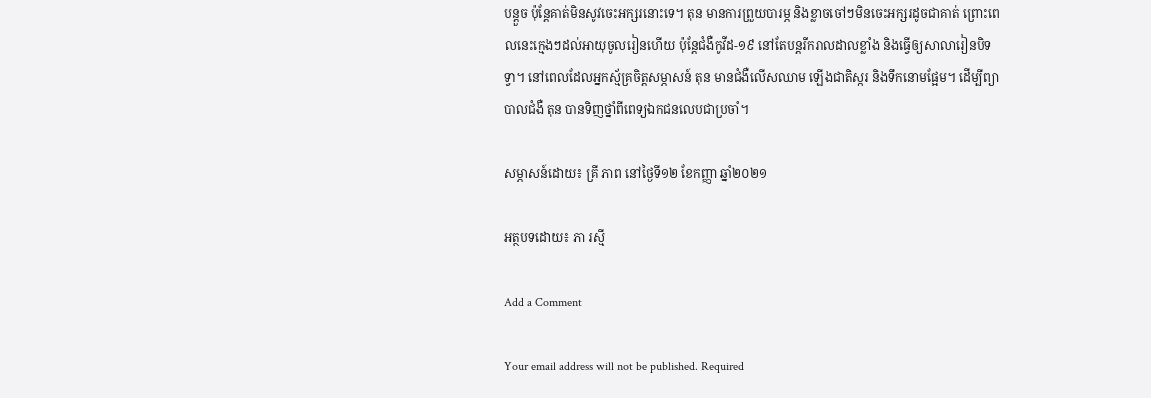បន្តួច ប៉ុន្តែគាត់មិនសូវចេះអក្សរនោះទេ។ តុន មានការព្រួយបារម្ភ និងខ្លាចចៅៗមិនចេះអក្សរដូចជាគាត់ ព្រោះពេលនេះក្មេងៗដល់អាយុចូលរៀនហើយ ប៉ុន្តែជំងឺកូវីដ-១៩ នៅតែបន្តរីករាលដាលខ្លាំង និងធ្វើឲ្យសាលារៀនបិទទ្វា។ នៅពេលដែលអ្នកស្ម័គ្រចិត្តសម្ភាសន៍ តុន មានជំងឺលើសឈាម ឡើងជាតិស្ករ និងទឹកនោមផ្អែម។ ដើម្បីព្យាបាលជំងឺ តុន បានទិញថ្នាំពីពេទ្យឯកជនលេបជាប្រចាំ។

សម្ភាសន៍ដោយ៖ គ្រី ភាព នៅថ្ងៃទី១២ ខែកញ្ញា ឆ្នាំ២០២១

អត្ថបទដោយ៖ ភា រស្មី

Add a Comment

Your email address will not be published. Required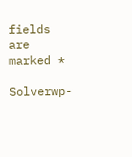fields are marked *

Solverwp-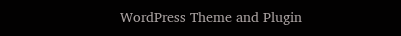WordPress Theme and Plugin